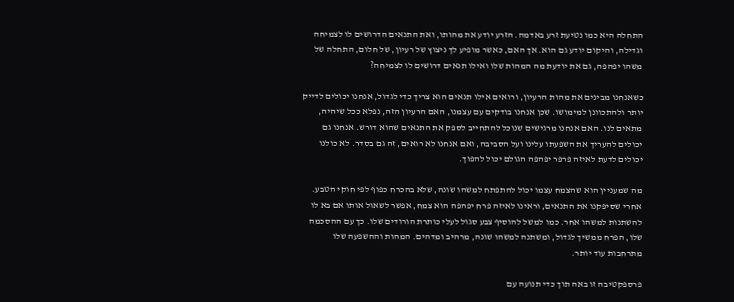התחלה היא כמו נטיעת זרע באדמה. הזרע יודע את מהותו, ואת התנאים הדרושים לו לצמיחה וגדילה, והיקום יודע גם הוא. אך האם, כאשר מופיע לך ניצוץ של רעיון, של חלום, התחלה של משהו יפהפה, גם את יודעת מה המהות שלו ואילו תנאים דרושים לו לצמיחה?

כשאנחנו מבינים את מהות הרעיון, ורואים אילו תנאים הוא צריך כדי לגדול, אנחנו יכולים לדייק יותר ולהתכוונן למימושו. שכן אנחנו בודקים עם עצמנו, האם הרעיון הזה, נפלא ככל שיהיה, מתאים לנו. האם אנחנו מרגישים שנוכל להתחייב לספק את התנאים שהוא דורש. אנחנו גם יכולים להעריך את השפעתו עלינו ועל הסביבה, ואם אנחנו לא רואים, זה גם בסדר. לא כולנו יכולים לדעת לאיזה פרפר יפהפה הגולם יכול להפוך.

מה שמעניין הוא שהצמח עצמו יכול להתפתח למשהו שונה, שלא בהכרח כפוף לפי חוקי הטבע. אחרי שסיפקנו את התנאים, וראינו לאיזה פרח יפהפה הוא צמח, אפשר לשאול אותו אם בא לו להשתנות למשהו אחר. כמו למשל להוסיף צבע סגול לעלי כותרת הורודים שלו. כך עם ההסכמה שלו, הפרח ממשיך לגדול, ומשתנה למשהו שונה, מרהיב ומדהים. המהות וההשפעה שלו מתרחבות עוד יותר.

פרספקטיבה זו באה תוך כדי תנועה עם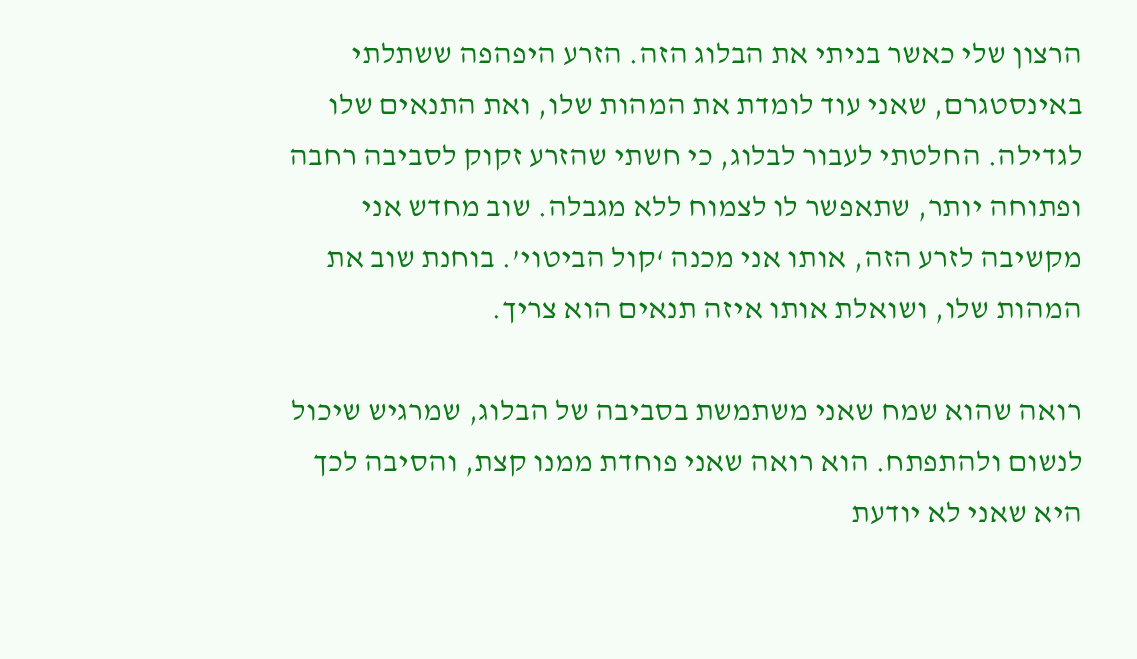הרצון שלי כאשר בניתי את הבלוג הזה. הזרע היפהפה ששתלתי באינסטגרם, שאני עוד לומדת את המהות שלו, ואת התנאים שלו לגדילה. החלטתי לעבור לבלוג, כי חשתי שהזרע זקוק לסביבה רחבה ופתוחה יותר, שתאפשר לו לצמוח ללא מגבלה. שוב מחדש אני מקשיבה לזרע הזה, אותו אני מכנה ‘קול הביטוי’. בוחנת שוב את המהות שלו, ושואלת אותו איזה תנאים הוא צריך.

רואה שהוא שמח שאני משתמשת בסביבה של הבלוג, שמרגיש שיכול לנשום ולהתפתח. הוא רואה שאני פוחדת ממנו קצת, והסיבה לכך היא שאני לא יודעת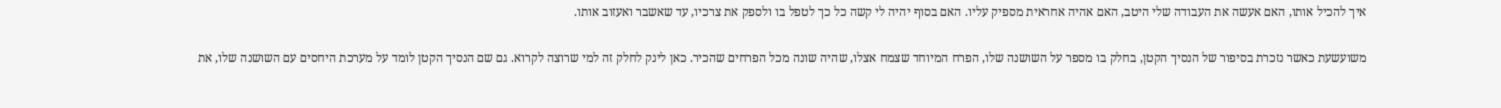איך להכיל אותו, האם אעשה את העבודה שלי היטב, האם אהיה אחראית מספיק עליו. האם בסוף יהיה לי קשה כל כך לטפל בו ולספק את צרכיו, עד שאשבר ואעזוב אותו.

משועשעת כאשר נזכרת בסיפור של הנסיך הקטן, בחלק בו מספר על השושנה שלו, הפרח המיוחד שצמח אצלו, שהיה שונה מכל הפרחים שהכיר. כאן לינק לחלק זה למי שרוצה לקרוא. גם שם הנסיך הקטן לומד על מערכת היחסים עם השושנה שלו, את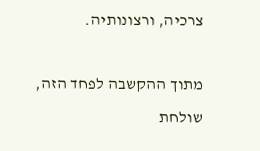צרכיה, ורצונותיה.

מתוך ההקשבה לפחד הזה, שולחת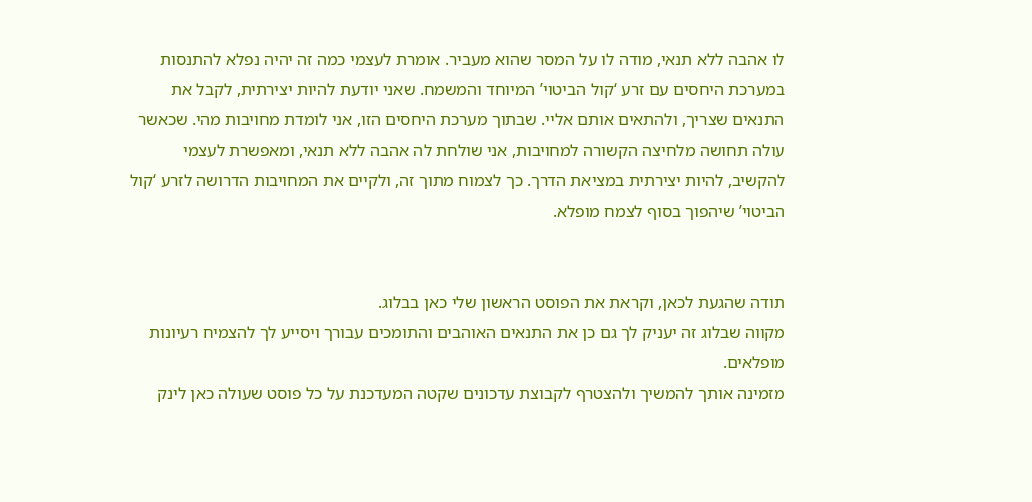לו אהבה ללא תנאי, מודה לו על המסר שהוא מעביר. אומרת לעצמי כמה זה יהיה נפלא להתנסות במערכת היחסים עם זרע ‘קול הביטוי’ המיוחד והמשמח. שאני יודעת להיות יצירתית, לקבל את התנאים שצריך, ולהתאים אותם אליי. שבתוך מערכת היחסים הזו, אני לומדת מחויבות מהי. שכאשר עולה תחושה מלחיצה הקשורה למחויבות, אני שולחת לה אהבה ללא תנאי, ומאפשרת לעצמי להקשיב, להיות יצירתית במציאת הדרך. כך לצמוח מתוך זה, ולקיים את המחויבות הדרושה לזרע ‘קול הביטוי’ שיהפוך בסוף לצמח מופלא.


תודה שהגעת לכאן, וקראת את הפוסט הראשון שלי כאן בבלוג.
מקווה שבלוג זה יעניק לך גם כן את התנאים האוהבים והתומכים עבורך ויסייע לך להצמיח רעיונות מופלאים.
מזמינה אותך להמשיך ולהצטרף לקבוצת עדכונים שקטה המעדכנת על כל פוסט שעולה כאן לינק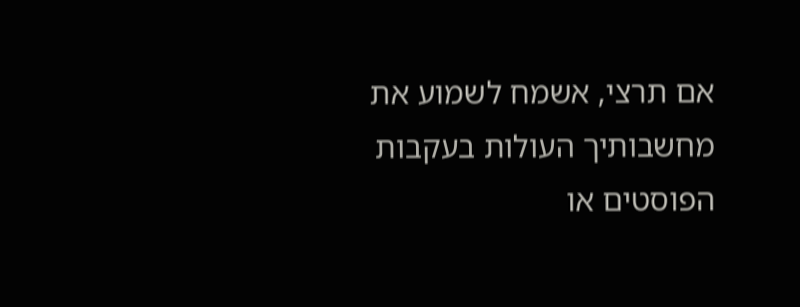אם תרצי, אשמח לשמוע את מחשבותיך העולות בעקבות הפוסטים או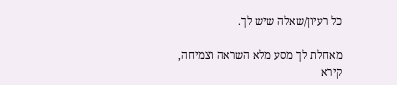כל רעיון/שאלה שיש לך.

מאחלת לך מסע מלא השראה וצמיחה,
קירא